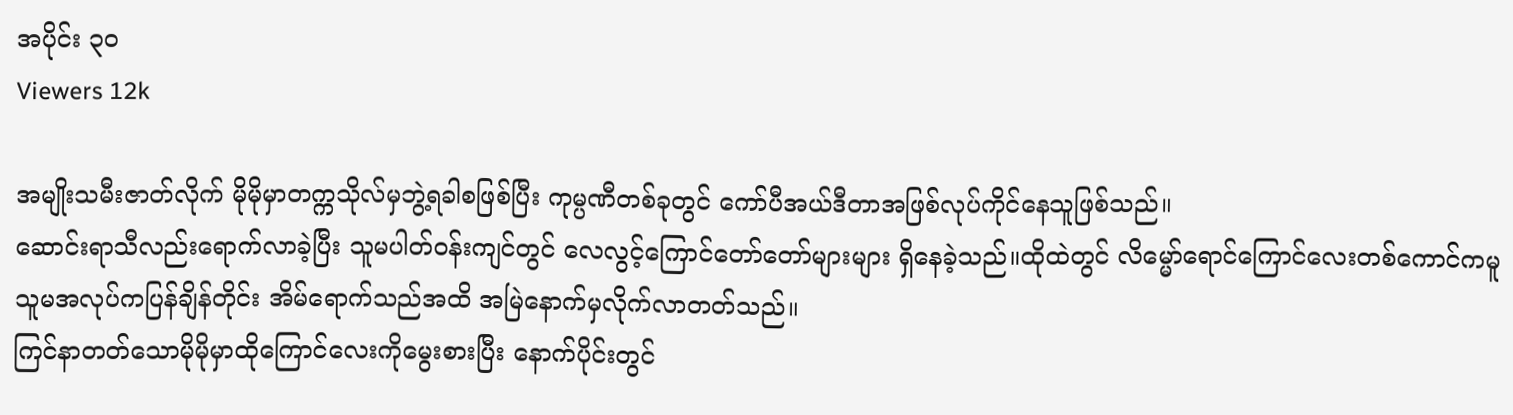အပိုင်း ၃၀
Viewers 12k

အမျိုးသမီးဇာတ်လိုက် မိုမိုမှာတက္ကသိုလ်မှဘွဲ့ရခါစဖြစ်ပြီး ကုမ္ပဏီတစ်ခုတွင် ကော်ပီအယ်ဒီတာအဖြစ်လုပ်ကိုင်နေသူဖြစ်သည်။
ဆောင်းရာသီလည်းရောက်လာခဲ့ပြီး သူမပါတ်၀န်းကျင်တွင် လေလွင့်ကြောင်တော်တော်များများ ရှိနေခဲ့သည်။ထိုထဲတွင် လိမ္မော်ရောင်ကြောင်လေးတစ်ကောင်ကမူ သူမအလုပ်ကပြန်ချိန်တိုင်း အိမ်ရောက်သည်အထိ အမြဲနောက်မှလိုက်လာတတ်သည်။
ကြင်နာတတ်သောမိုမိုမှာထိုကြောင်လေးကိုမွေးစားပြီး နောက်ပိုင်းတွင်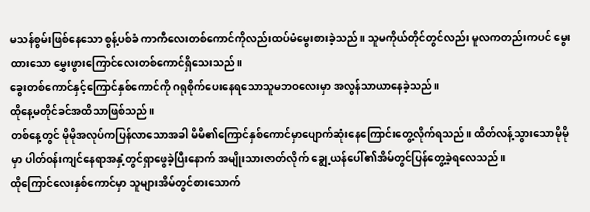မသန်စွမ်းဖြစ်နေသော စွန့်ပစ်ခံ ကာကီလေးတစ်ကောင်ကိုလည်းထပ်မံမွေးစားခဲ့သည်။ သူမကိုယ်တိုင်တွင်လည်း မူလကတည်းကပင် မွေးထားသော မွှေးဖွားကြောင်လေးတစ်ကောင်ရှိသေးသည်။
ခွေးတစ်ကောင်နှင့်ကြောင်နှစ်ကောင်ကို ဂရုစိုက်ပေးနေရသောသူမဘဝလေးမှာ အလွန်သာယာနေခဲ့သည်။
ထိုနေ့မတိုင်ခင်အထိသာဖြစ်သည်။
တစ်နေ့တွင် မိုမိုအလုပ်ကပြန်လာသောအခါ မိမိ၏ကြောင်နှစ်ကောင်မှာပျောက်ဆုံးနေကြောင်းတွေ့လိုက်ရသည်။ ထိတ်လန့်သွားသောမိုမိုမှာ ပါတ်၀န်းကျင်နေရာအနှံ့တွင်ရှာဖွေခဲ့ပြီးနောက် အမျိုးသားဇာတ်လိုက် ချွေ့ယန်ပေါ်၏အိမ်တွင်ပြန်တွေ့ခဲ့ရလေသည်။
ထိုကြောင်လေးနှစ်ကောင်မှာ သူများအိမ်တွင်စားသောက်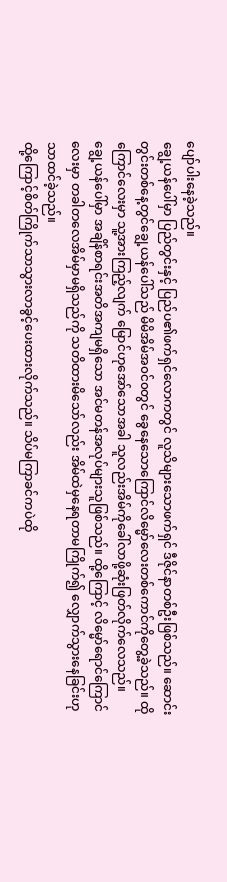ပျော်ပါးနေခဲ့သည်။
ချွေ့ယန်ပေါ်မှာ ပြည်တွင်းနှင့် ပြည်ပ၏ဖက်ရှင်လောကတွင် လူသိများသောဖက်ရှင် ဒီဇိုင်နာတစ်ဦးဖြစ်သည်။ ဆောင်းတွင်းတစ်နေ့တွင်ချွေ့ယန်ပေါ်သည် မိမိအိမ်အ၀င်၀တွင် ခွေနေသောကြောင်လိမ္မော်လေးတစ်ကောင်ကိုတွေ့ခဲ့သည်။ ထိုကြောင်လေးမှာ သူ့အားကြည့်လျက် မြောင်ဟုအော်သောအခါ သူလည်းအိမ်ကိုခေါ်လာဖို့ဆုံးဖြတ်လိုက်လေသည်။
ချွေ့ယန်ပေါ်မှာ အချိန်စာရင်းအတိအကျမရှိသော အင်မတန်အလုပ်များသူဖြစ်သည်။ ထို့ကြောင့် လိမ္မော်ရောင်ကြောင်လေးမှာ တခါတလေအိမ်မှာမရှိသည်ကို သတိထားမိသော်လည်း အိမ်ထဲမှနေရတာမကြိုက်၍ လျှောက်သွားနေခြင်းဟုသာထင်ခဲ့သည်။
ထို့ကြောင့်စိတ်ကြိုက်သာသွားလာခွင့်ပေးထားလိုက်သည်။ သိပ်မကြာခင်ကပဲထို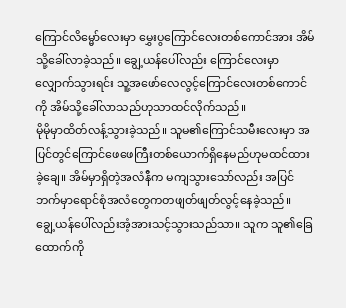ကြောင်လိမ္မော်လေးမှာ မွှေးပွကြောင်လေးတစ်ကောင်အား အိမ်သို့ခေါ်လာခဲ့သည်။ ချွေ့ယန်ပေါ်လည်း ကြောင်လေးမှာလျှောက်သွားရင်း သူ့အဖော်လေလွင့်ကြောင်လေးတစ်ကောင်ကို အိမ်သို့ခေါ်လာသည်ဟုသာထင်လိုက်သည်။
မိုမိုမှာထိတ်လန့်သွားခဲ့သည်။ သူမ၏ကြောင်သမီးလေးမှာ အပြင်တွင်ကြောင်ဖေဖေကြီးတစ်ယောက်ရှိနေမည်ဟုမထင်ထားခဲ့ချေ။ အိမ်မှာရှိတဲ့အလံနီက မကျသွားသော်လည်း အပြင်ဘက်မှာရောင်စုံအလံတွေကတဖျတ်ဖျတ်လွင့်နေခဲ့သည်။
ချွေ့ယန်ပေါ်လည်းအံ့အားသင့်သွားသည်သာ။ သူက သူ၏ခြေထောက်ကို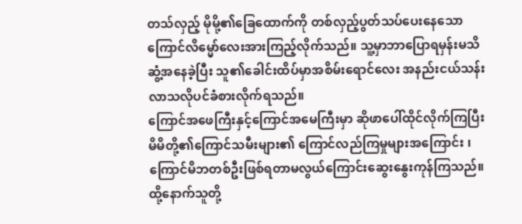တသ်လှည့် မိုမို့၏ခြေထောက်ကို တစ်လှည့်ပွတ်သပ်ပေးနေသော ကြောင်လိမ္မော်လေးအားကြည့်လိုက်သည်။ သူ့မှာဘာပြောရမှန်းမသိဆွံ့အနေခဲ့ပြီး သူ၏ခေါင်းထိပ်မှာအစိမ်းရောင်လေး အနည်းငယ်သန်းလာသလိုပင်ခံစားလိုက်ရသည်။
ကြောင်အဖေကြီးနှင့်ကြောင်အမေကြီးမှာ ဆိုဖာပေါ်ထိုင်လိုက်ကြပြီး မိမိတို့၏ကြောင်သမီးများ၏ ကြောင်လည်ကြမှုများအကြောင်း ၊ ကြောင်မိဘတစ်ဦးဖြစ်ရတာမလွယ်ကြောင်းဆွေးနွေးကုန်ကြသည်။
ထို့နောက်သူတို့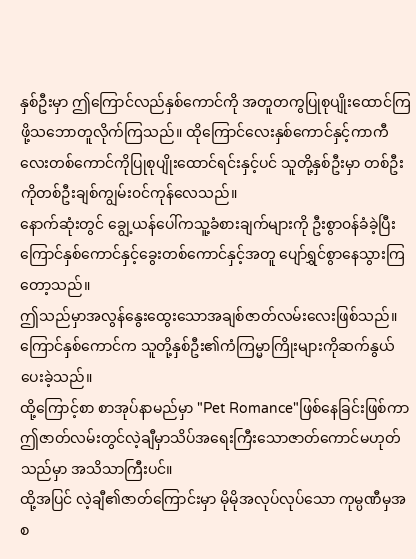နှစ်ဦးမှာ ဤကြောင်လည်နှစ်ကောင်ကို အတူတကွပြုစုပျိုးထောင်ကြဖို့သဘောတူလိုက်ကြသည်။ ထိုကြောင်လေးနှစ်ကောင်နှင့်ကာကီလေးတစ်ကောင်ကိုပြုစုပျိုးထောင်ရင်းနှင့်ပင် သူတို့နှစ်ဦးမှာ တစ်ဦးကိုတစ်ဦးချစ်ကျွမ်း၀င်ကုန်လေသည်။
နောက်ဆုံးတွင် ချွေ့ယန်ပေါ်ကသူ့ခံစားချက်များကို ဦးစွာ၀န်ခံခဲ့ပြီး ကြောင်နှစ်ကောင်နှင့်ခွေးတစ်ကောင်နှင့်အတူ ပျော်ရွှင်စွာနေသွားကြတော့သည်။
ဤသည်မှာအလွန်နွေးထွေးသောအချစ်ဇာတ်လမ်းလေးဖြစ်သည်။ ကြောင်နှစ်ကောင်က သူတို့နှစ်ဦး၏ကံကြမ္မာကြိုးများကိုဆက်နွယ်ပေးခဲ့သည်။
ထို့ကြောင့်စာ စာအုပ်နာမည်မှာ "Pet Romance"ဖြစ်နေခြင်းဖြစ်ကာ ဤဇာတ်လမ်းတွင်လဲ့ချီမှာသိပ်အရေးကြီးသောဇာတ်ကောင်မဟုတ်သည်မှာ အသိသာကြီးပင်။
ထို့အပြင် လဲ့ချီ၏ဇာတ်ကြောင်းမှာ မိုမိုအလုပ်လုပ်သော ကုမ္ပဏီမှအစ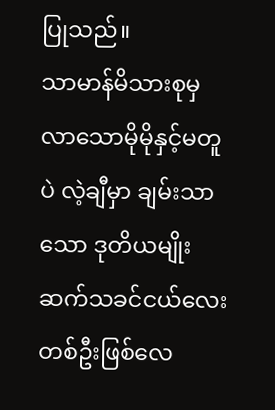ပြုသည်။
သာမာန်မိသားစုမှလာသောမိုမိုနှင့်မတူပဲ လဲ့ချီမှာ ချမ်းသာသော ဒုတိယမျိုးဆက်သခင်ငယ်လေးတစ်ဦးဖြစ်လေ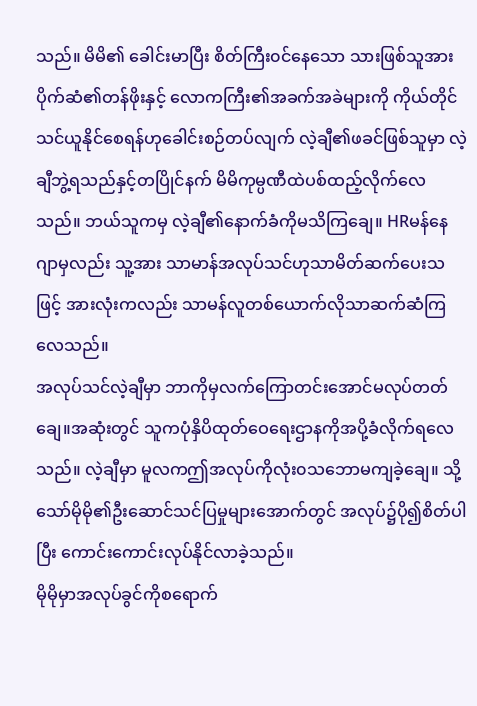သည်။ မိမိ၏ ခေါင်းမာပြီး စိတ်ကြီး၀င်နေသော သားဖြစ်သူအား ပိုက်ဆံ၏တန်ဖိုးနှင့် လောကကြီး၏အခက်အခဲများကို ကိုယ်တိုင်သင်ယူနိုင်စေရန်ဟုခေါင်းစဉ်တပ်လျက် လဲ့ချီ၏ဖခင်ဖြစ်သူမှာ လဲ့ချီဘွဲ့ရသည်နှင့်တပြိုင်နက် မိမိကုမ္ပဏီထဲပစ်ထည့်လိုက်လေသည်။ ဘယ်သူကမှ လဲ့ချီ၏နောက်ခံကိုမသိကြချေ။ HRမန်နေဂျာမှလည်း သူ့အား သာမာန်အလုပ်သင်ဟုသာမိတ်ဆက်ပေးသဖြင့် အားလုံးကလည်း သာမန်လူတစ်ယောက်လိုသာဆက်ဆံကြလေသည်။
အလုပ်သင်လဲ့ချီမှာ ဘာကိုမှလက်ကြောတင်းအောင်မလုပ်တတ်ချေ။အဆုံးတွင် သူကပုံနှိပိထုတ်ဝေရေးဌာနကိုအပို့ခံလိုက်ရလေသည်။ လဲ့ချီမှာ မူလကဤအလုပ်ကိုလုံး၀သဘောမကျခဲ့ချေ။ သို့သော်မိုမို၏ဦးဆောင်သင်ပြမှုများအောက်တွင် အလုပ်၌ပို၍စိတ်ပါပြီး ကောင်းကောင်းလုပ်နိုင်လာခဲ့သည်။
မိုမိုမှာအလုပ်ခွင်ကိုစရောက်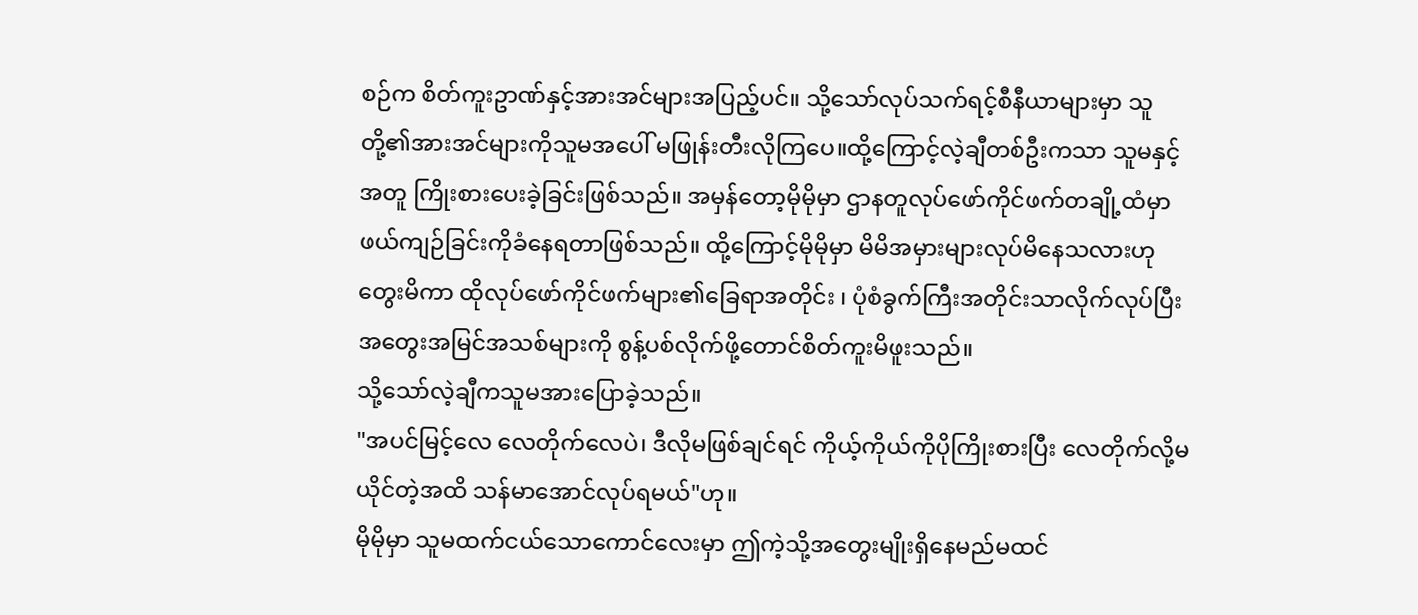စဉ်က စိတ်ကူးဥာဏ်နှင့်အားအင်များအပြည့်ပင်။ သို့သော်လုပ်သက်ရင့်စီနီယာများမှာ သူတို့၏အားအင်များကိုသူမအပေါ် မဖြုန်းတီးလိုကြပေ။ထို့ကြောင့်လဲ့ချီတစ်ဦးကသာ သူမနှင့်အတူ ကြိုးစားပေးခဲ့ခြင်းဖြစ်သည်။ အမှန်တော့မိုမိုမှာ ဌာနတူလုပ်ဖော်ကိုင်ဖက်တချို့ထံမှာ ဖယ်ကျဉ်ခြင်းကိုခံနေရတာဖြစ်သည်။ ထို့ကြောင့်မိုမိုမှာ မိမိအမှားများလုပ်မိနေသလားဟုတွေးမိကာ ထိုလုပ်ဖော်ကိုင်ဖက်များ၏ခြေရာအတိုင်း ၊ ပုံစံခွက်ကြီးအတိုင်းသာလိုက်လုပ်ပြီးအတွေးအမြင်အသစ်များကို စွန့်ပစ်လိုက်ဖို့တောင်စိတ်ကူးမိဖူးသည်။
သို့သော်လဲ့ချီကသူမအားပြောခဲ့သည်။
"အပင်မြင့်လေ လေတိုက်လေပဲ၊ ဒီလိုမဖြစ်ချင်ရင် ကိုယ့်ကိုယ်ကိုပိုကြိုးစားပြီး လေတိုက်လို့မယိုင်တဲ့အထိ သန်မာအောင်လုပ်ရမယ်"ဟု။
မိုမိုမှာ သူမထက်ငယ်သောကောင်လေးမှာ ဤကဲ့သို့အတွေးမျိုးရှိနေမည်မထင်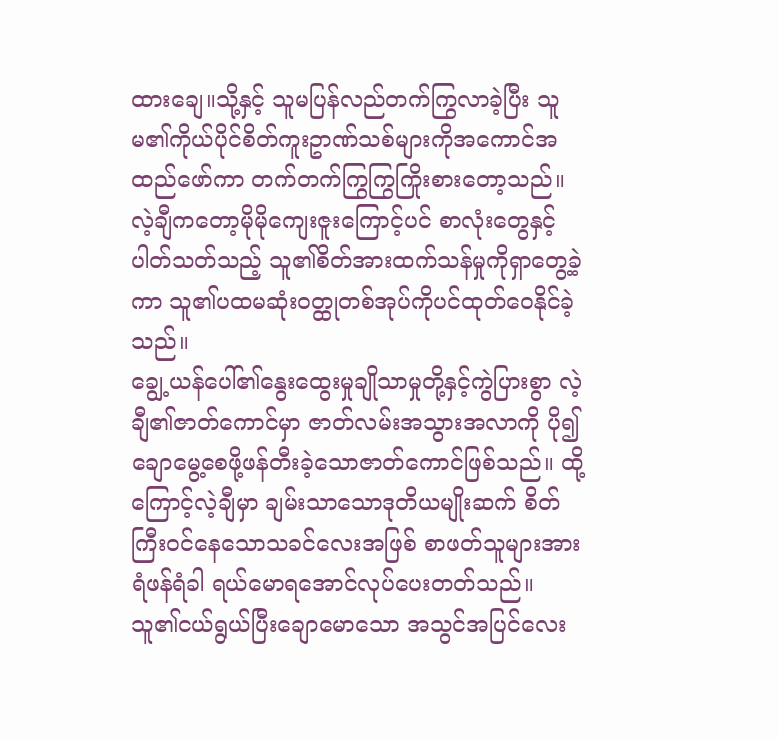ထားချေ။သို့နှင့် သူမပြန်လည်တက်ကြွလာခဲ့ပြီး သူမ၏ကိုယ်ပိုင်စိတ်ကူးဥာဏ်သစ်များကိုအကောင်အထည်ဖော်ကာ တက်တက်ကြွကြွကြိုးစားတော့သည်။
လဲ့ချီကတော့မိုမိုကျေးဇူးကြောင့်ပင် စာလုံးတွေနှင့်ပါတ်သတ်သည့် သူ၏စိတ်အားထက်သန်မှုကိုရှာတွေ့ခဲ့ကာ သူ၏ပထမဆုံး၀တ္ထုတစ်အုပ်ကိုပင်ထုတ်ဝေနိုင်ခဲ့သည်။
ချွေ့ယန်ပေါ်၏နွေးထွေးမှုချိုသာမှုတို့နှင့်ကွဲပြားစွာ လဲ့ချီ၏ဇာတ်ကောင်မှာ ဇာတ်လမ်းအသွားအလာကို ပို၍ချောမွေ့စေဖို့ဖန်တီးခဲ့သောဇာတ်ကောင်ဖြစ်သည်။ ထို့ကြောင့်လဲ့ချီမှာ ချမ်းသာသောဒုတိယမျိုးဆက် စိတ်ကြီး၀င်နေသောသခင်လေးအဖြစ် စာဖတ်သူများအား ရံဖန်ရံခါ ရယ်မောရအောင်လုပ်ပေးတတ်သည်။ သူ၏ငယ်ရွယ်ပြီးချောမောသော အသွင်အပြင်လေး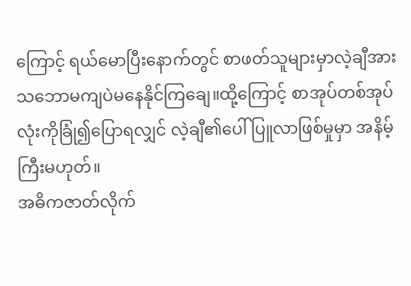ကြောင့် ရယ်မောပြီးနောက်တွင် စာဖတ်သူများမှာလဲ့ချီအားသဘောမကျပဲမနေနိုင်ကြချေ။ထို့ကြောင့် စာအုပ်တစ်အုပ်လုံးကိုခြုံ၍ပြောရလျှင် လဲ့ချီ၏ပေါ် ပြူလာဖြစ်မှုမှာ အနိမ့်ကြီးမဟုတ်။
အဓိကဇာတ်လိုက်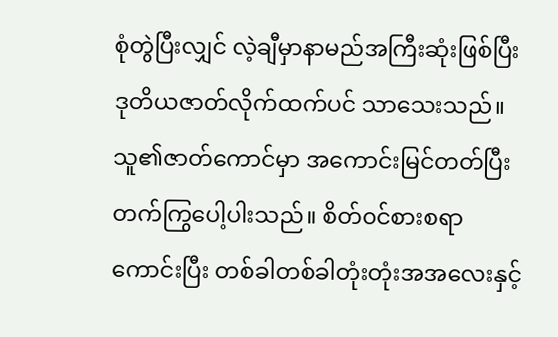စုံတွဲပြီးလျှင် လဲ့ချီမှာနာမည်အကြီးဆုံးဖြစ်ပြီး ဒုတိယဇာတ်လိုက်ထက်ပင် သာသေးသည်။
သူ၏ဇာတ်ကောင်မှာ အကောင်းမြင်တတ်ပြီး တက်ကြွပေါ့ပါးသည်။ စိတ်၀င်စားစရာကောင်းပြီး တစ်ခါတစ်ခါတုံးတုံးအအလေးနှင့်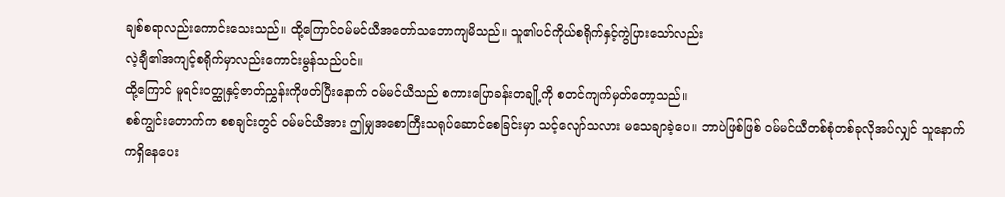ချစ်စရာလည်းကောင်းသေးသည်။ ထို့ကြောင်၀မ်မင်ယီအတော်သဘောကျမိသည်။ သူ၏ပင်ကိုယ်စရိုက်နှင့်ကွဲပြားသော်လည်း
လဲ့ချီ၏အကျင့်စရိုက်မှာလည်းကောင်းမွန်သည်ပင်။
ထို့ကြောင် မူရင်း၀တ္ထုနှင့်ဇာတ်ညွှန်းကိုဖတ်ပြီးနောက် ၀မ်မင်ယီသည် စကားပြောခန်းတချို့ကို စတင်ကျက်မှတ်တော့သည်။
စစ်ကျွင်းတောက်က စစချင်းတွင် ၀မ်မင်ယီအား ဤမျှအစောကြီးသရုပ်ဆောင်စေခြင်းမှာ သင့်လျော်သလား မသေချာခဲ့ပေ။ ဘာပဲဖြစ်ဖြစ် ၀မ်မင်ယီတစ်စုံတစ်ခုလိုအပ်လျှင် သူနောက်ကရှိနေပေး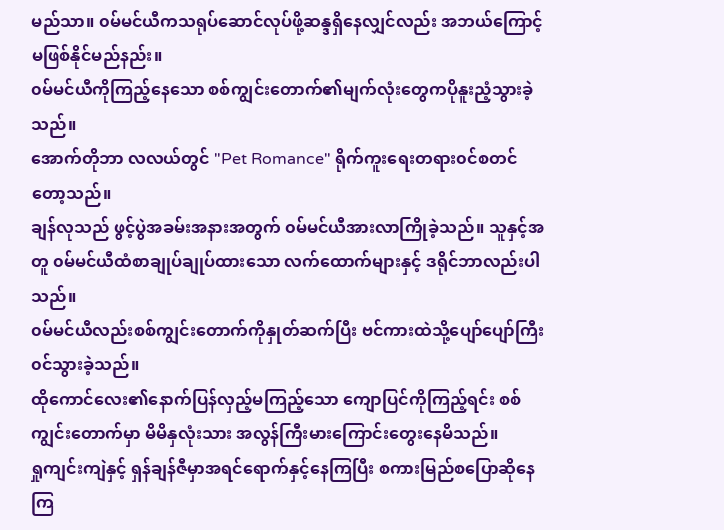မည်သာ။ ၀မ်မင်ယီကသရုပ်ဆောင်လုပ်ဖို့ဆန္ဒရှိနေလျှင်လည်း အဘယ်ကြောင့်မဖြစ်နိုင်မည်နည်း။
၀မ်မင်ယီကိုကြည့်နေသော စစ်ကျွင်းတောက်၏မျက်လုံးတွေကပိုနူးညံ့သွားခဲ့သည်။
အောက်တိုဘာ လလယ်တွင် "Pet Romance" ရိုက်ကူးရေးတရား၀င်စတင်တော့သည်။
ချန်လုသည် ဖွင့်ပွဲအခမ်းအနားအတွက် ၀မ်မင်ယီအားလာကြိုခဲ့သည်။ သူနှင့်အတူ ၀မ်မင်ယီထံစာချုပ်ချုပ်ထားသော လက်ထောက်များနှင့် ဒရိုင်ဘာလည်းပါသည်။
၀မ်မင်ယီလည်းစစ်ကျွင်းတောက်ကိုနှုတ်ဆက်ပြီး ဗင်ကားထဲသို့ပျော်ပျော်ကြီး၀င်သွားခဲ့သည်။
ထိုကောင်လေး၏နောက်ပြန်လှည့်မကြည့်သော ကျောပြင်ကိုကြည့်ရင်း စစ်ကျွင်းတောက်မှာ မိမိနှလုံးသား အလွန်ကြီးမားကြောင်းတွေးနေမိသည်။
ရှုကျင်းကျဲနှင့် ရှန်ချန်ဇီမှာအရင်ရောက်နှင့်နေကြပြီး စကားမြည်စပြောဆိုနေကြ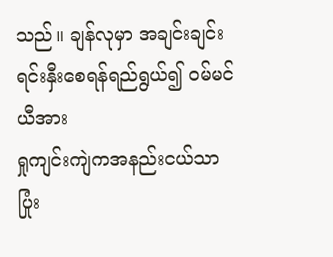သည်။ ချန်လုမှာ အချင်းချင်းရင်းနှီးစေရန်ရည်ရွယ်၍ ၀မ်မင်ယီအား
ရှုကျင်းကျဲကအနည်းငယ်သာပြုံး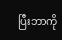ပြီးဘာကို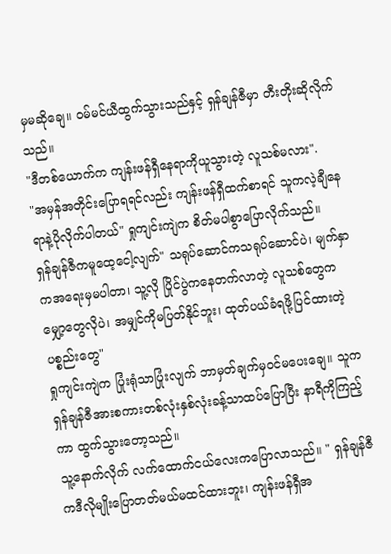မှမဆိုချေ။ ၀မ်မင်ယီထွက်သွားသည်နှင့် ရှန်ချန်ဇီမှာ တီးတိုးဆိုလိုက်သည်။
"ဒီတစ်ယောက်က ကျန်းဖန်ရှီနေရာကိုယူသွားတဲ့ လူသစ်မလား".
"အမှန်အတိုင်းပြောရရင်လည်း ကျန်းဖန်ရှီထက်စာရင် သူကလဲ့ချီနေရာနဲ့ပိုလိုက်ပါတယ်" ရှုကျင်းကျဲက စိတ်မပါစွာပြောလိုက်သည်။
ရှန်ချန်ဇီကမူထေ့ငေါ့လျက်" သရုပ်ဆောင်ကသရုပ်ဆောင်ပဲ၊ မျက်နှာကအရေးမှမပါတာ၊ သူ့လို ပြိုင်ပွဲကနေတက်လာတဲ့ လူသစ်တွေက မျှော့တွေလိုပဲ၊ အမျှင်ကိုမပြတ်နိုင်ဘူး၊ ထုတ်ပယ်ခံရဖို့ပြင်ထားတဲ့ပစ္စည်းတွေ"
ရှုကျင်းကျဲက ပြုံးရုံသာပြုံးလျက် ဘာမှတ်ချက်မှ၀င်မပေးချေ။ သူကရှန်ချန်ဇီအားစကားတစ်လုံးနှစ်လုံးခန့်သာထပ်ပြောပြီး နာရီကိုကြည့်ကာ ထွက်သွားတော့သည်။
သူ့နောက်လိုက် လက်ထောက်ငယ်လေးကပြောလာသည်။ " ရှန်ချန်ဇီကဒီလိုမျိုးပြောတတ်မယ်မထင်ထားဘူး၊ ကျန်းဖန်ရှီအ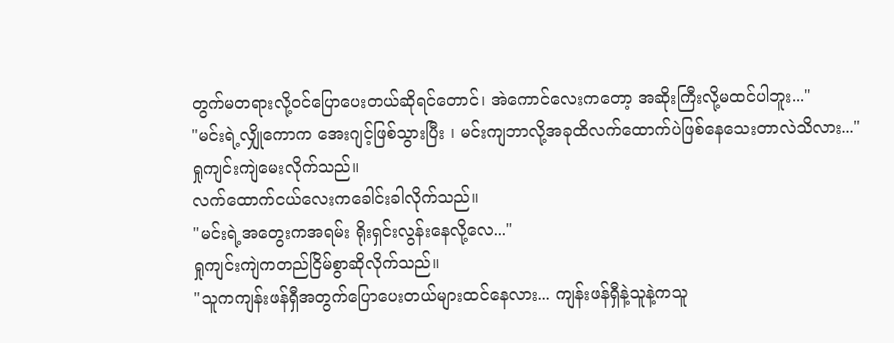တွက်မတရားလို့၀င်ပြောပေးတယ်ဆိုရင်တောင်၊ အဲကောင်လေးကတော့ အဆိုးကြီးလို့မထင်ပါဘူး..."
"မင်းရဲ့လျှိုကောက အေးဂျင့်ဖြစ်သွားပြီး ၊ မင်းကျဘာလို့အခုထိလက်ထောက်ပဲဖြစ်နေသေးတာလဲသိလား..."
ရှုကျင်းကျဲမေးလိုက်သည်။
လက်ထောက်ငယ်လေးကခေါင်းခါလိုက်သည်။
"မင်းရဲ့အတွေးကအရမ်း ရိုးရှင်းလွန်းနေလို့လေ..."
ရှုကျင်းကျဲကတည်ငြိမ်စွာဆိုလိုက်သည်။
"သူကကျန်းဖန်ရှီအတွက်ပြောပေးတယ်များထင်နေလား... ကျန်းဖန်ရှီနဲ့သူနဲ့ကသူ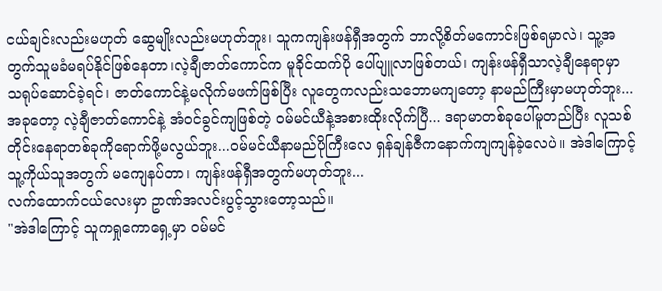ငယ်ချင်းလည်းမဟုတ် ဆွေမျိုးလည်းမဟုတ်ဘူး၊ သူကကျန်းဖန်ရှီအတွက် ဘာလို့စိတ်မကောင်းဖြစ်ရမှာလဲ၊ သူ့အတွက်သူမခံမရပ်နိုင်ဖြစ်နေတာ၊လဲ့ချီဇာတ်ကောင်က မူခိုင်ထက်ပို ပေါ်ပျူလာဖြစ်တယ်၊ ကျန်းဖန်ရှီသာလဲ့ချီနေရာမှာ သရုပ်ဆောင်ခဲ့ရင်၊ ဇာတ်ကောင်နဲ့မလိုက်မဖက်ဖြစ်ပြီး လူတွေကလည်းသဘောမကျတော့ နာမည်ကြီးမှာမဟုတ်ဘူး...အခုတော့ လဲ့ချီဇာတ်ကောင်နဲ့ အံ၀င်ခွင်ကျဖြစ်တဲ့ ၀မ်မင်ယီနဲ့အစားထိုးလိုက်ပြီ... ဒရာမာတစ်ခုပေါ်မူတည်ပြီး လူသစ်တိုင်းနေရာတစ်ခုကိုရောက်ဖို့မလွယ်ဘူး...၀မ်မင်ယီနာမည်ပိုကြီးလေ ရှန်ချန်ဇီကနောက်ကျကျန်ခဲ့လေပဲ။ အဲဒါကြောင့်သူ့ကိုယ်သူအတွက် မကျေနပ်တာ၊ ကျန်းဖန်ရှီအတွက်မဟုတ်ဘူး...
လက်ထောက်ငယ်လေးမှာ ဥာဏ်အလင်းပွင့်သွားတော့သည်။
"အဲဒါကြောင့် သူကရှုကောရှေ့မှာ ၀မ်မင်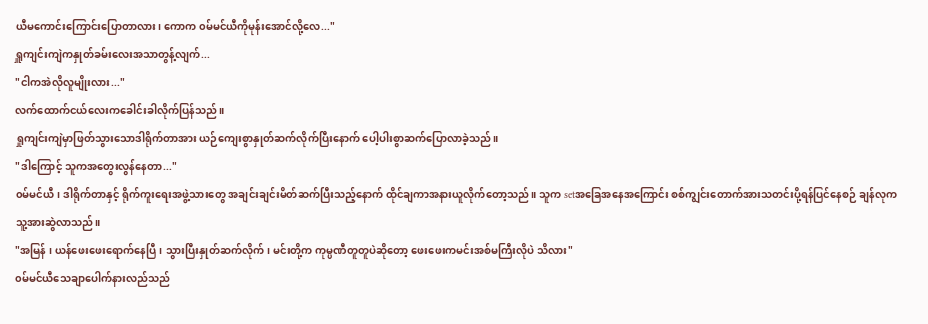ယီမကောင်းကြောင်းပြောတာလား၊ ကောက ၀မ်မင်ယီကိုမုန်းအောင်လို့လေ..."
ရှူကျင်းကျဲကနှုတ်ခမ်းလေးအသာတွန့်လျက်...
"ငါကအဲလိုလူမျိုးလား..."
လက်ထောက်ငယ်လေးကခေါင်းခါလိုက်ပြန်သည်။
ရှုကျင်းကျဲမှာဖြတ်သွားသောဒါရိုက်တာအား ယဉ်ကျေးစွာနှုတ်ဆက်လိုက်ပြီးနောက် ပေါ့ပါးစွာဆက်ပြောလာခဲ့သည်။
"ဒါကြောင့် သူကအတွေးလွန်နေတာ..."
၀မ်မင်ယီ၊ ဒါရိုက်တာနှင့် ရိုက်ကူးရေးအဖွဲ့သားတွေ အချင်းချင်းမိတ်ဆက်ပြီးသည့်နောက် ထိုင်ချကာအနားယူလိုက်တော့သည်။ သူက setအခြေအနေအကြောင်း စစ်ကျွင်းတောက်အားသတင်းပို့ရန်ပြင်နေစဉ် ချန်လုကသူ့အားဆွဲလာသည်။
"အမြန် ၊ ယန်ဖေးဖေးရောက်နေပြီ၊ သွားပြီးနှုတ်ဆက်လိုက်၊ မင်းတို့က ကုမ္ပဏီတူတူပဲဆိုတော့ ဖေးဖေးကမင်းအစ်မကြီးလိုပဲ သိလား"
၀မ်မင်ယီသေချာပေါက်နားလည်သည်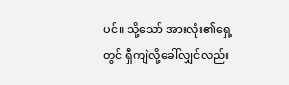ပင်။ သို့သော် အားလုံး၏ရှေ့တွင် ရှီကျဲလို့ခေါ်လျှင်လည်း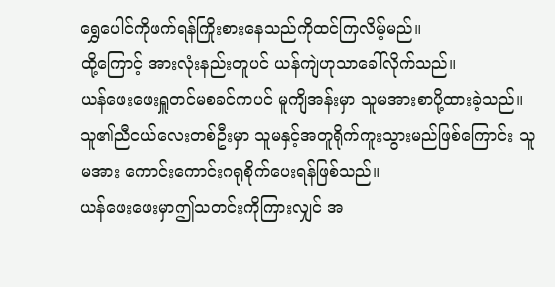ရွှေပေါင်ကိုဖက်ရန်ကြိုးစားနေသည်ကိုထင်ကြလိမ့်မည်။
ထို့ကြောင့် အားလုံးနည်းတူပင် ယန်ကျဲဟုသာခေါ်လိုက်သည်။
ယန်ဖေးဖေးရှူတင်မစခင်ကပင် မူကျိအန်းမှာ သူမအားစာပို့ထားခဲ့သည်။ သူ၏ညီငယ်လေးတစ်ဦးမှာ သူမနှင့်အတူရိုက်ကူးသွားမည်ဖြစ်ကြောင်း သူမအား ကောင်းကောင်းဂရုစိုက်ပေးရန်ဖြစ်သည်။
ယန်ဖေးဖေးမှာဤသတင်းကိုကြားလျှင် အ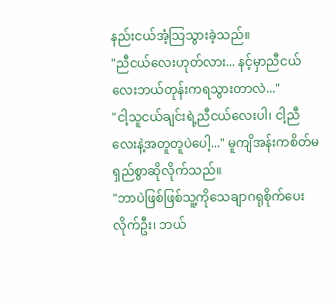နည်းငယ်အံ့သြသွားခဲ့သည်။
"ညီငယ်လေးဟုတ်လား... နင့်မှာညီငယ်လေးဘယ်တုန်းကရသွားတာလဲ..."
"ငါ့သူငယ်ချင်းရဲ့ညီငယ်လေးပါ၊ ငါ့ညီလေးနဲ့အတူတူပဲပေါ့..." မူကျိအန်းကစိတ်မရှည်စွာဆိုလိုက်သည်။
"ဘာပဲဖြစ်ဖြစ်သူ့ကိုသေချာဂရုစိုက်ပေးလိုက်ဦး၊ ဘယ်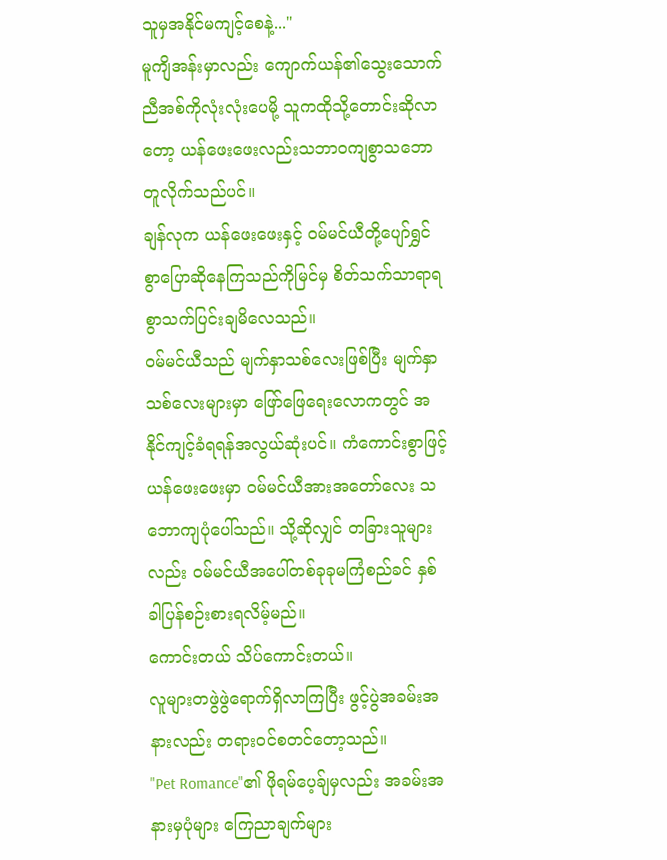သူမှအနိုင်မကျင့်စေနဲ့..."
မူကျိအန်းမှာလည်း ကျောက်ယန်၏သွေးသောက်ညီအစ်ကိုလုံးလုံးပေမို့ သူကထိုသို့တောင်းဆိုလာတော့ ယန်ဖေးဖေးလည်းသဘာ၀ကျစွာသဘောတူလိုက်သည်ပင်။
ချန်လုက ယန်ဖေးဖေးနှင့် ၀မ်မင်ယီတို့ပျော်ရွှင်စွာပြောဆိုနေကြသည်ကိုမြင်မှ စိတ်သက်သာရာရစွာသက်ပြင်းချမိလေသည်။
၀မ်မင်ယီသည် မျက်နှာသစ်လေးဖြစ်ပြီး မျက်နှာသစ်လေးများမှာ ဖြော်ဖြေရေးလောကတွင် အနိုင်ကျင့်ခံရရန်အလွယ်ဆုံးပင်။ ကံကောင်းစွာဖြင့် ယန်ဖေးဖေးမှာ ၀မ်မင်ယီအားအတော်လေး သဘောကျပုံပေါ်သည်။ သို့ဆိုလျှင် တခြားသူများလည်း ၀မ်မင်ယီအပေါ်တစ်ခုခုမကြံစည်ခင် နှစ်ခါပြန်စဉ်းစားရလိမ့်မည်။
ကောင်းတယ် သိပ်ကောင်းတယ်။
လူများတဖွဲဖွဲရောက်ရှိလာကြပြီး ဖွင့်ပွဲအခမ်းအနားလည်း တရား၀င်စတင်တော့သည်။
"Pet Romance"၏ ဖိုရမ်ပေ့ခ်ျမှလည်း အခမ်းအနားမှပုံများ ကြေညာချက်များ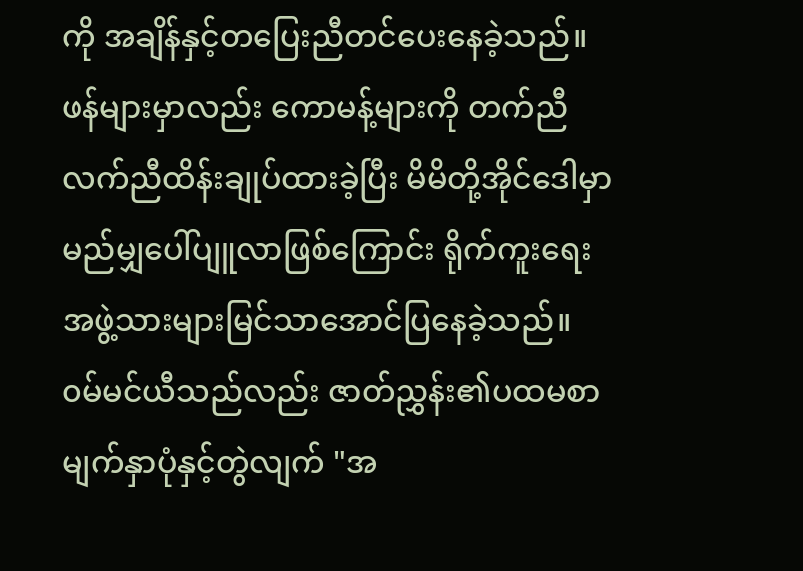ကို အချိန်နှင့်တပြေးညီတင်ပေးနေခဲ့သည်။ ဖန်များမှာလည်း ကောမန့်များကို တက်ညီလက်ညီထိန်းချုပ်ထားခဲ့ပြီး မိမိတို့အိုင်ဒေါမှာ မည်မျှပေါ်ပျူလာဖြစ်ကြောင်း ရိုက်ကူးရေးအဖွဲ့သားများမြင်သာအောင်ပြနေခဲ့သည်။
၀မ်မင်ယီသည်လည်း ဇာတ်ညွှန်း၏ပထမစာမျက်နှာပုံနှင့်တွဲလျက် "အ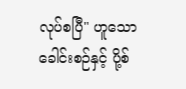လုပ်စပြီ" ဟူသောခေါင်းစဉ်နှင့် ပို့စ်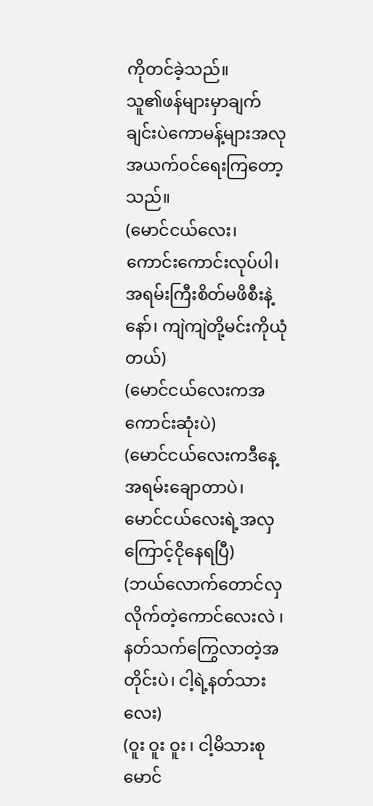ကိုတင်ခဲ့သည်။
သူ၏ဖန်များမှာချက်ချင်းပဲကောမန့်များအလုအယက်၀င်ရေးကြတော့သည်။
(မောင်ငယ်လေး၊ ကောင်းကောင်းလုပ်ပါ၊ အရမ်းကြီးစိတ်မဖိစီးနဲ့နော်၊ ကျဲကျဲတို့မင်းကိုယုံတယ်)
(မောင်ငယ်လေးကအကောင်းဆုံးပဲ)
(မောင်ငယ်လေးကဒီနေ့အရမ်းချောတာပဲ၊
မောင်ငယ်လေးရဲ့အလှကြောင့်ငိုနေရပြီ)
(ဘယ်လောက်တောင်လှလိုက်တဲ့ကောင်လေးလဲ ၊ နတ်သက်ကြွေလာတဲ့အတိုင်းပဲ၊ ငါ့ရဲ့နတ်သားလေး)
(ဝူး ဝူး ဝူး ၊ ငါ့မိသားစုမောင်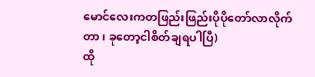မောင်လေးကတဖြည်းဖြည်းပိုပိုတော်လာလိုက်တာ၊ ခုတော့ငါစိတ်ချရပါပြီ)
ထို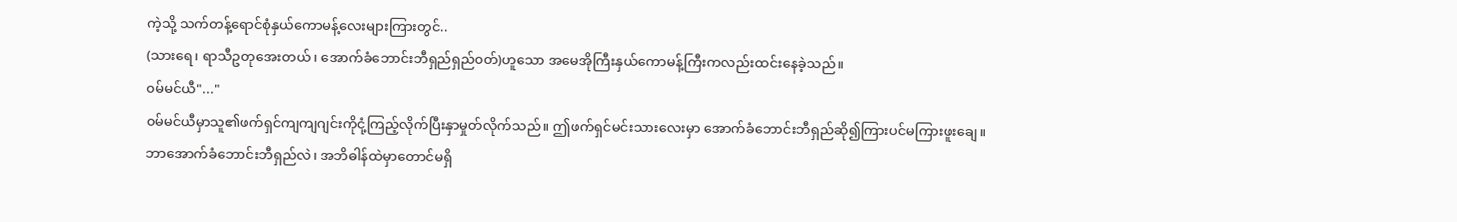ကဲ့သို့ သက်တန့်ရောင်စုံနှယ်ကောမန့်လေးများကြားတွင်..
(သားရေ၊ ရာသီဥတုအေးတယ်၊ အောက်ခံဘောင်းဘီရှည်ရှည်၀တ်)ဟူသော အမေအိုကြီးနှယ်ကောမန့်ကြီးကလည်းထင်းနေခဲ့သည်။
၀မ်မင်ယီ"..."
၀မ်မင်ယီမှာသူ၏ဖက်ရှင်ကျကျဂျင်းကိုငုံ့ကြည့်လိုက်ပြီးနှာမှုတ်လိုက်သည်။ ဤဖက်ရှင်မင်းသားလေးမှာ အောက်ခံဘောင်းဘီရှည်ဆို၍ကြားပင်မကြားဖူးချေ။
ဘာအောက်ခံဘောင်းဘီရှည်လဲ၊ အဘိဓါန်ထဲမှာတောင်မရှိ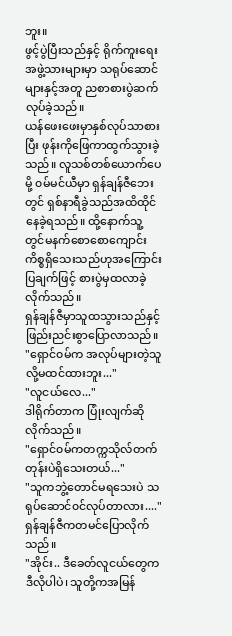ဘူး။
ဖွင့်ပွဲပြီးသည်နှင့် ရိုက်ကူးရေးအဖွဲ့သားများမှာ သရုပ်ဆောင်များနှင့်အတူ ညစာစားပွဲဆက်လုပ်ခဲ့သည်။
ယန်ဖေးဖေးမှာနှစ်လုပ်သာစားပြီး ဖုန်းကိုဖြေကာထွက်သွားခဲ့သည်။ လူသစ်တစ်ယောက်ပေမို့ ၀မ်မင်ယီမှာ ရှန်ချန်ဇီဘေးတွင် ရှစ်နာရီခွဲသည်အထိထိုင်နေခဲ့ရသည်။ ထို့နောက်သူ့တွင်မနက်စောစောကျောင်းကိစ္စရှိသေးသည်ဟုအကြောင်းပြချက်ဖြင့် စားပွဲမှထလာခဲ့လိုက်သည်။
ရှန်ချန်ဇီမှာသူထသွားသည်နှင့်ဖြည်းညင်းစွာပြောလာသည်။
"ရှောင်၀မ်က အလုပ်များတဲ့သူလို့မထင်ထားဘူး..."
"လူငယ်လေ..."
ဒါရိုက်တာက ပြုံးလျက်ဆိုလိုက်သည်။
"ရှောင်၀မ်ကတက္ကသိုလ်တက်တုန်းပဲရှိသေးတယ်..."
"သူကဘွဲ့တောင်မရသေးပဲ သရုပ်ဆောင်၀င်လုပ်တာလား...."
ရှန်ချန်ဇီကတမင်ပြောလိုက်သည်။
"အိုင်း.. ဒီခေတ်လူငယ်တွေကဒီလိုပါပဲ၊ သူတို့ကအမြန်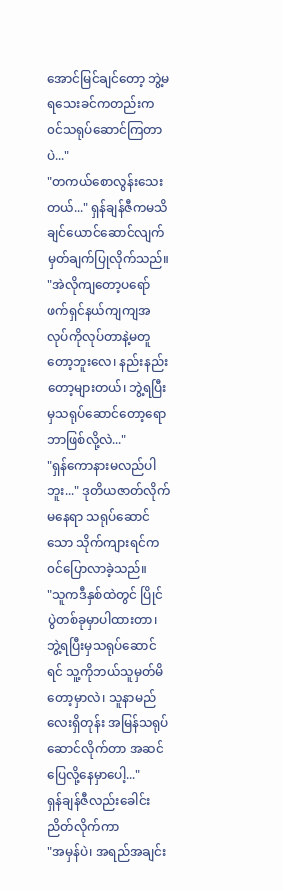အောင်မြင်ချင်တော့ ဘွဲ့မရသေးခင်ကတည်းက ၀င်သရုပ်ဆောင်ကြတာပဲ..."
"တကယ်စောလွန်းသေးတယ်..." ရှန်ချန်ဇီကမသိချင်ယောင်ဆောင်လျက်မှတ်ချက်ပြုလိုက်သည်။
"အဲလိုကျတော့ပရော်ဖက်ရှင်နယ်ကျကျအလုပ်ကိုလုပ်တာနဲ့မတူတော့ဘူးလေ၊ နည်းနည်းတော့များတယ်၊ ဘွဲ့ရပြီးမှသရုပ်ဆောင်တော့ရောဘာဖြစ်လို့လဲ..."
"ရှန်ကောနားမလည်ပါဘူး..." ဒုတိယဇာတ်လိုက်မနေရာ သရုပ်ဆောင်သော သိုက်ကျားရင်က၀င်ပြောလာခဲ့သည်။
"သူကဒီနှစ်ထဲတွင် ပြိုင်ပွဲတစ်ခုမှာပါထားတာ၊ ဘွဲ့ရပြီးမှသရုပ်ဆောင်ရင် သူ့ကိုဘယ်သူမှတ်မိတော့မှာလဲ၊ သူနာမည်လေးရှိတုန်း အမြန်သရုပ်ဆောင်လိုက်တာ အဆင်ပြေလို့နေမှာပေါ့..."
ရှန်ချန်ဇီလည်းခေါင်းညိတ်လိုက်ကာ
"အမှန်ပဲ၊ အရည်အချင်း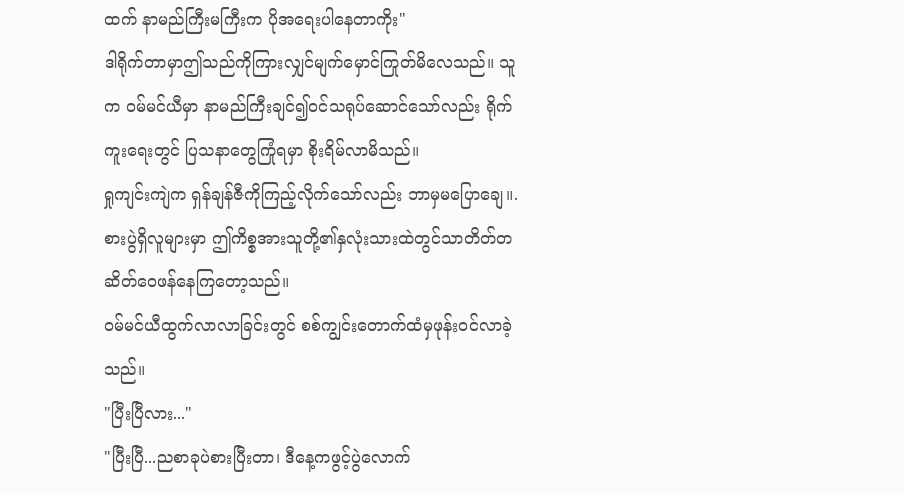ထက် နာမည်ကြီးမကြီးက ပိုအရေးပါနေတာကိုး"
ဒါရိုက်တာမှာဤသည်ကိုကြားလျှင်မျက်မှောင်ကြုတ်မိလေသည်။ သူက ၀မ်မင်ယီမှာ နာမည်ကြီးချင်၍၀င်သရုပ်ဆောင်သော်လည်း ရိုက်ကူးရေးတွင် ပြသနာတွေကြုံရမှာ စိုးရိမ်လာမိသည်။
ရှုကျင်းကျဲက ရှန်ချန်ဇီကိုကြည့်လိုက်သော်လည်း ဘာမှမပြောချေ။.
စားပွဲရှိလူများမှာ ဤကိစ္စအားသူတို့၏နှလုံးသားထဲတွင်သာတိတ်တဆိတ်ဝေဖန်နေကြတော့သည်။
၀မ်မင်ယီထွက်လာလာခြင်းတွင် စစ်ကျွင်းတောက်ထံမှဖုန်း၀င်လာခဲ့သည်။
"ပြီးပြီလား..."
"ပြီးပြီ...ညစာခုပဲစားပြီးတာ၊ ဒီနေ့ကဖွင့်ပွဲလောက်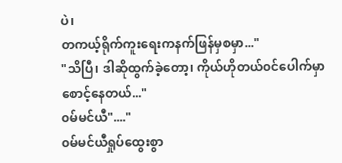ပဲ၊
တကယ့်ရိုက်ကူးရေးကနက်ဖြန်မှစမှာ..."
"သိပြီ၊ ဒါဆိုထွက်ခဲ့တော့၊ ကိုယ်ဟိုတယ်၀င်ပေါက်မှာစောင့်နေတယ်..."
၀မ်မင်ယီ"...."
၀မ်မင်ယီရှုပ်ထွေးစွာ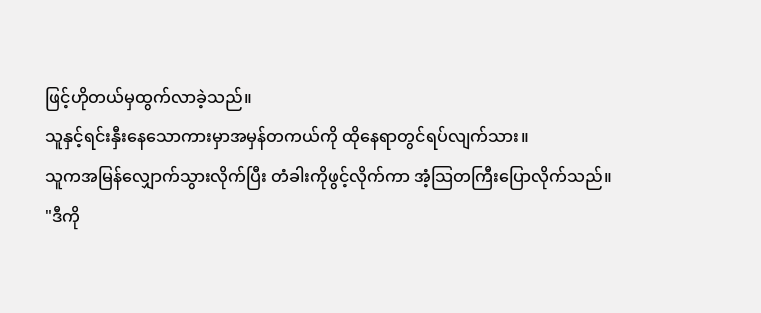ဖြင့်ဟိုတယ်မှထွက်လာခဲ့သည်။
သူနှင့်ရင်းနှီးနေသောကားမှာအမှန်တကယ်ကို ထိုနေရာတွင်ရပ်လျက်သား။
သူကအမြန်လျှောက်သွားလိုက်ပြီး တံခါးကိုဖွင့်လိုက်ကာ အံ့သြတကြီးပြောလိုက်သည်။
"ဒီကို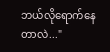ဘယ်လိုရောက်နေတာလဲ..."